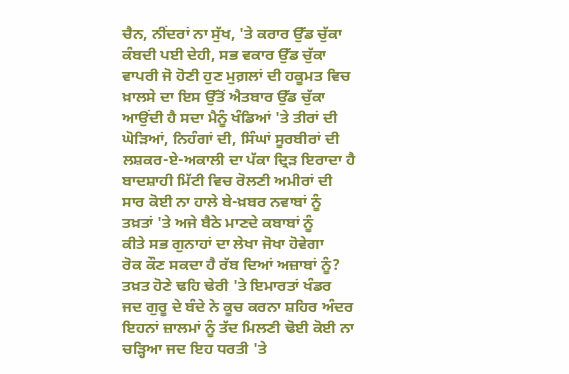ਚੈਨ, ਨੀਂਦਰਾਂ ਨਾ ਸੁੱਖ, 'ਤੇ ਕਰਾਰ ਉੱਡ ਚੁੱਕਾ
ਕੰਬਦੀ ਪਈ ਦੇਹੀ, ਸਭ ਵਕਾਰ ਉੱਡ ਚੁੱਕਾ
ਵਾਪਰੀ ਜੋ ਹੋਣੀ ਹੁਣ ਮੁਗ਼ਲਾਂ ਦੀ ਹਕੂਮਤ ਵਿਚ
ਖ਼ਾਲਸੇ ਦਾ ਇਸ ਉੱਤੋਂ ਐਤਬਾਰ ਉੱਡ ਚੁੱਕਾ
ਆਉਂਦੀ ਹੈ ਸਦਾ ਮੈਨੂੰ ਖੰਡਿਆਂ 'ਤੇ ਤੀਰਾਂ ਦੀ
ਘੋੜਿਆਂ, ਨਿਹੰਗਾਂ ਦੀ, ਸਿੰਘਾਂ ਸੂਰਬੀਰਾਂ ਦੀ
ਲਸ਼ਕਰ-ਏ-ਅਕਾਲੀ ਦਾ ਪੱਕਾ ਦ੍ਰਿੜ ਇਰਾਦਾ ਹੈ
ਬਾਦਸ਼ਾਹੀ ਮਿੱਟੀ ਵਿਚ ਰੋਲਣੀ ਅਮੀਰਾਂ ਦੀ
ਸਾਰ ਕੋਈ ਨਾ ਹਾਲੇ ਬੇ-ਖ਼ਬਰ ਨਵਾਬਾਂ ਨੂੰ
ਤਖ਼ਤਾਂ 'ਤੇ ਅਜੇ ਬੈਠੇ ਮਾਣਦੇ ਕਬਾਬਾਂ ਨੂੰ
ਕੀਤੇ ਸਭ ਗੁਨਾਹਾਂ ਦਾ ਲੇਖਾ ਜੋਖਾ ਹੋਵੇਗਾ
ਰੋਕ ਕੌਣ ਸਕਦਾ ਹੈ ਰੱਬ ਦਿਆਂ ਅਜ਼ਾਬਾਂ ਨੂੰ?
ਤਖ਼ਤ ਹੋਣੇ ਢਹਿ ਢੇਰੀ 'ਤੇ ਇਮਾਰਤਾਂ ਖੰਡਰ
ਜਦ ਗੁਰੂ ਦੇ ਬੰਦੇ ਨੇ ਕੂਚ ਕਰਨਾ ਸ਼ਹਿਰ ਅੰਦਰ
ਇਹਨਾਂ ਜ਼ਾਲਮਾਂ ਨੂੰ ਤੱਦ ਮਿਲਣੀ ਢੋਈ ਕੋਈ ਨਾ
ਚੜ੍ਹਿਆ ਜਦ ਇਹ ਧਰਤੀ 'ਤੇ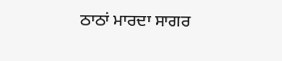ਠਾਠਾਂ ਮਾਰਦਾ ਸਾਗਰ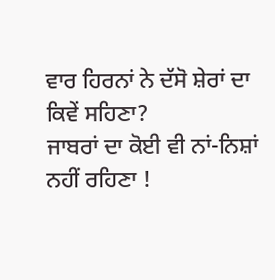ਵਾਰ ਹਿਰਨਾਂ ਨੇ ਦੱਸੋ ਸ਼ੇਰਾਂ ਦਾ ਕਿਵੇਂ ਸਹਿਣਾ?
ਜਾਬਰਾਂ ਦਾ ਕੋਈ ਵੀ ਨਾਂ-ਨਿਸ਼ਾਂ ਨਹੀਂ ਰਹਿਣਾ !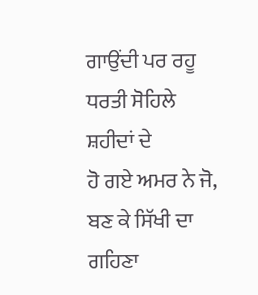ਗਾਉਂਦੀ ਪਰ ਰਹੂ ਧਰਤੀ ਸੋਹਿਲੇ ਸ਼ਹੀਦਾਂ ਦੇ
ਹੋ ਗਏ ਅਮਰ ਨੇ ਜੋ, ਬਣ ਕੇ ਸਿੱਖੀ ਦਾ ਗਹਿਣਾ